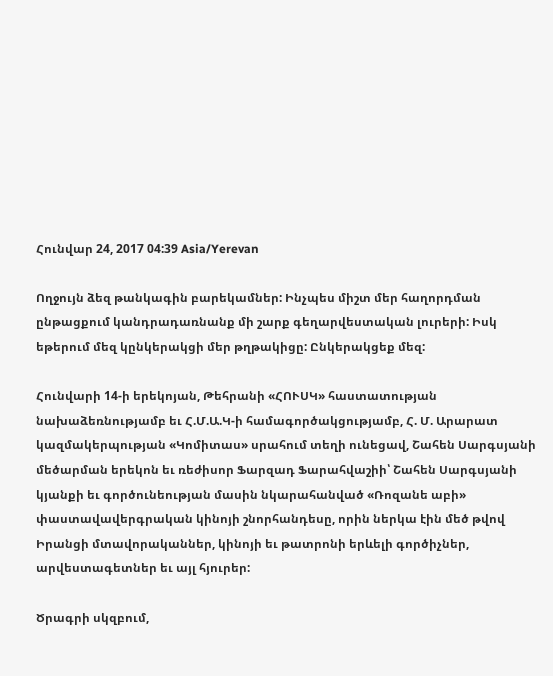Հունվար 24, 2017 04:39 Asia/Yerevan

Ողջույն ձեզ թանկագին բարեկամներ: Ինչպես միշտ մեր հաղորդման ընթացքում կանդրադառնանք մի շարք գեղարվեստական լուրերի: Իսկ եթերում մեզ կընկերակցի մեր թղթակիցը: Ընկերակցեք մեզ:

Հունվարի 14-ի երեկոյան, Թեհրանի «ՀՈՒՍԿ» հաստատության նախաձեռնությամբ եւ Հ.Մ.Ա.Կ-ի համագործակցությամբ, Հ. Մ. Արարատ կազմակերպության «Կոմիտաս» սրահում տեղի ունեցավ, Շահեն Սարգսյանի մեծարման երեկոն եւ ռեժիսոր Ֆարզադ Ֆարահվաշիի՝ Շահեն Սարգսյանի կյանքի եւ գործունեության մասին նկարահանված «Ռոզանե աբի» փաստավավերգրական կինոյի շնորհանդեսը, որին ներկա էին մեծ թվով Իրանցի մտավորականներ, կինոյի եւ թատրոնի երևելի գործիչներ, արվեստագետներ եւ այլ հյուրեր:

Ծրագրի սկզբում,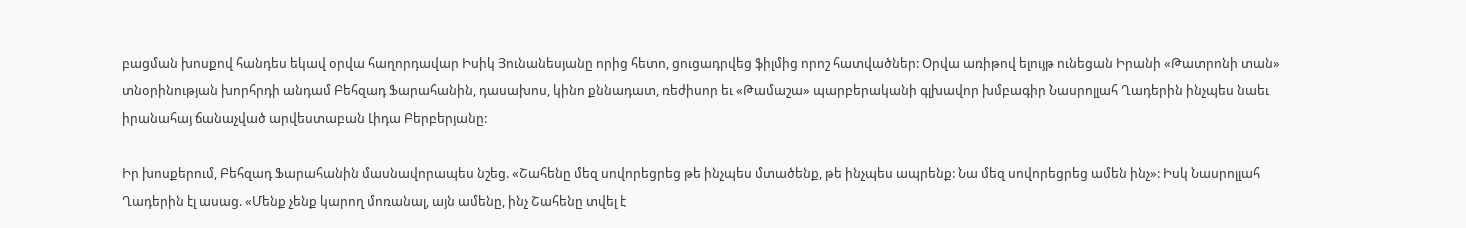բացման խոսքով հանդես եկավ օրվա հաղորդավար Իսիկ Յունանեսյանը որից հետո, ցուցադրվեց ֆիլմից որոշ հատվածներ: Օրվա առիթով ելույթ ունեցան Իրանի «Թատրոնի տան» տնօրինության խորհրդի անդամ Բեհզադ Ֆարահանին, դասախոս, կինո քննադատ, ռեժիսոր եւ «Թամաշա» պարբերականի գլխավոր խմբագիր Նասրոլլահ Ղադերին ինչպես նաեւ իրանահայ ճանաչված արվեստաբան Լիդա Բերբերյանը:

Իր խոսքերում, Բեհզադ Ֆարահանին մասնավորապես նշեց. «Շահենը մեզ սովորեցրեց թե ինչպես մտածենք, թե ինչպես ապրենք: Նա մեզ սովորեցրեց ամեն ինչ»: Իսկ Նասրոլլահ Ղադերին էլ ասաց. «Մենք չենք կարող մոռանալ, այն ամենը, ինչ Շահենը տվել է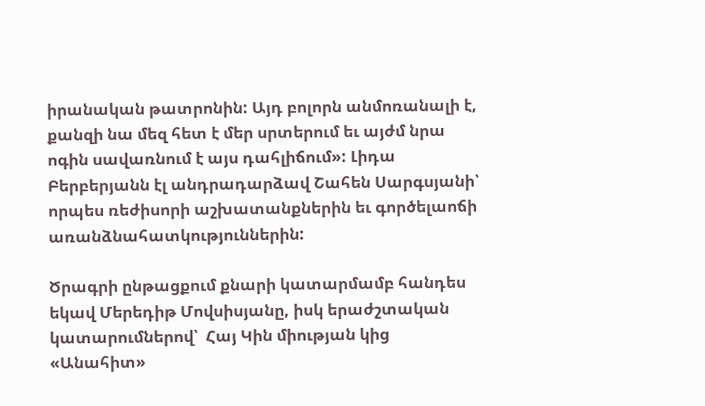իրանական թատրոնին: Այդ բոլորն անմոռանալի է, քանզի նա մեզ հետ է մեր սրտերում եւ այժմ նրա ոգին սավառնում է այս դահլիճում»: Լիդա Բերբերյանն էլ անդրադարձավ Շահեն Սարգսյանի՝ որպես ռեժիսորի աշխատանքներին եւ գործելաոճի առանձնահատկություններին:

Ծրագրի ընթացքում քնարի կատարմամբ հանդես եկավ Մերեդիթ Մովսիսյանը, իսկ երաժշտական կատարումներով՝  Հայ Կին միության կից «Անահիտ»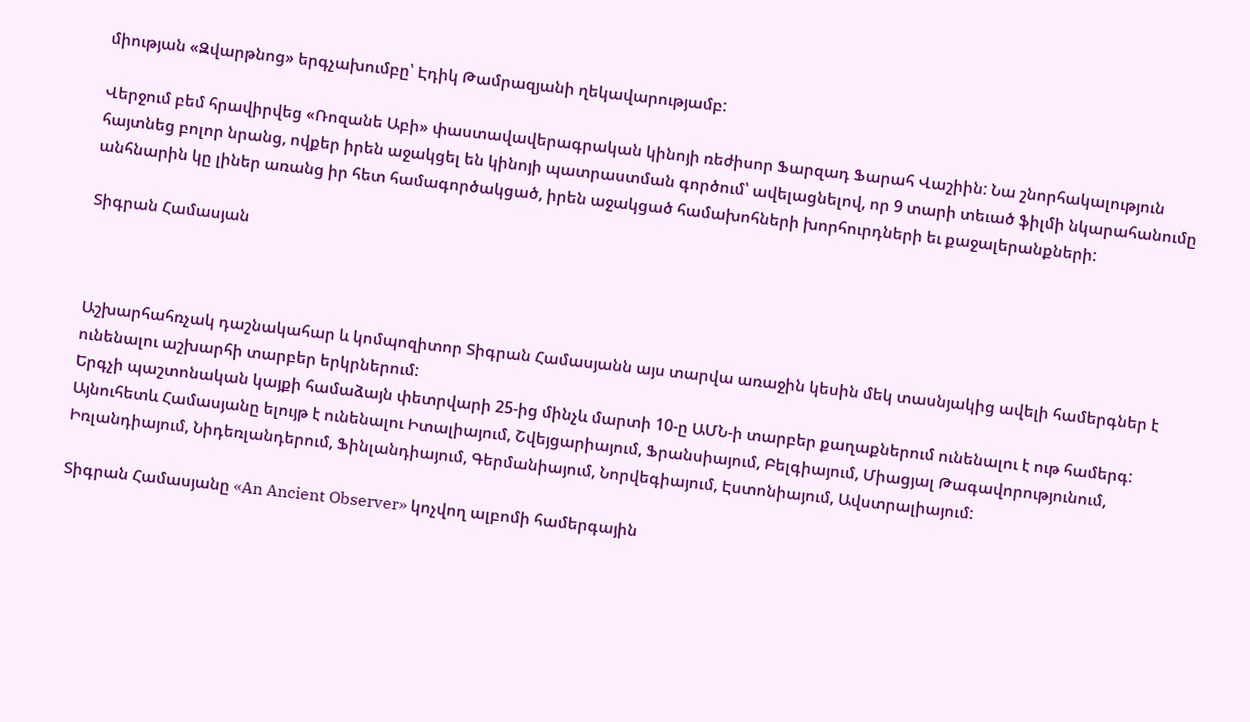միության «Զվարթնոց» երգչախումբը՝ Էդիկ Թամրազյանի ղեկավարությամբ:

Վերջում բեմ հրավիրվեց «Ռոզանե Աբի» փաստավավերագրական կինոյի ռեժիսոր Ֆարզադ Ֆարահ Վաշիին: Նա շնորհակալություն հայտնեց բոլոր նրանց, ովքեր իրեն աջակցել են կինոյի պատրաստման գործում՝ ավելացնելով, որ 9 տարի տեւած ֆիլմի նկարահանումը անհնարին կը լիներ առանց իր հետ համագործակցած, իրեն աջակցած համախոհների խորհուրդների եւ քաջալերանքների:

Տիգրան Համասյան



Աշխարհահռչակ դաշնակահար և կոմպոզիտոր Տիգրան Համասյանն այս տարվա առաջին կեսին մեկ տասնյակից ավելի համերգներ է ունենալու աշխարհի տարբեր երկրներում:
Երգչի պաշտոնական կայքի համաձայն փետրվարի 25-ից մինչև մարտի 10-ը ԱՄՆ-ի տարբեր քաղաքներում ունենալու է ութ համերգ: Այնուհետև Համասյանը ելույթ է ունենալու Իտալիայում, Շվեյցարիայում, Ֆրանսիայում, Բելգիայում, Միացյալ Թագավորությունում, Իռլանդիայում, Նիդեռլանդերում, Ֆինլանդիայում, Գերմանիայում, Նորվեգիայում, Էստոնիայում, Ավստրալիայում:

Տիգրան Համասյանը «An Ancient Observer» կոչվող ալբոմի համերգային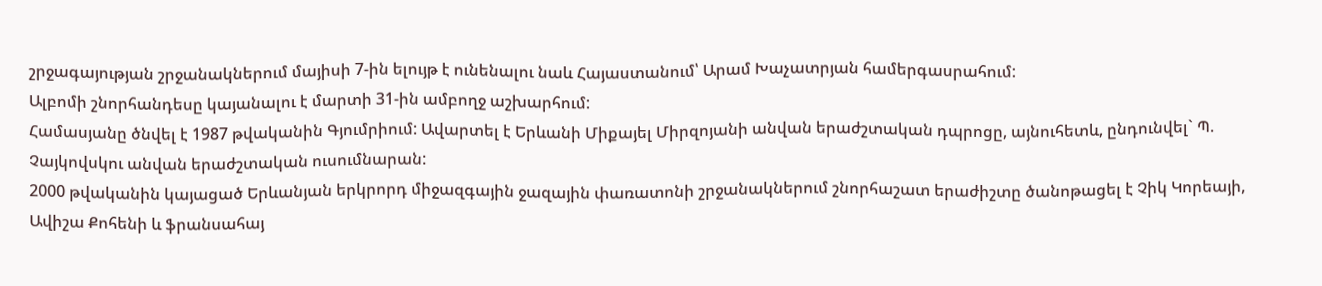շրջագայության շրջանակներում մայիսի 7-ին ելույթ է ունենալու նաև Հայաստանում՝ Արամ Խաչատրյան համերգասրահում:
Ալբոմի շնորհանդեսը կայանալու է մարտի 31-ին ամբողջ աշխարհում:
Համասյանը ծնվել է 1987 թվականին Գյումրիում: Ավարտել է Երևանի Միքայել Միրզոյանի անվան երաժշտական դպրոցը, այնուհետև, ընդունվել` Պ. Չայկովսկու անվան երաժշտական ուսումնարան:
2000 թվականին կայացած Երևանյան երկրորդ միջազգային ջազային փառատոնի շրջանակներում շնորհաշատ երաժիշտը ծանոթացել է Չիկ Կորեայի, Ավիշա Քոհենի և ֆրանսահայ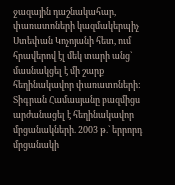ջազային դաշնակահար, փառատոների կազմակերպիչ Ստեփան Կոչոյանի հետ, ում հրավերով էլ մեկ տարի անց` մասնակցել է մի շարք հեղինակավոր փառատոների: Տիգրան Համասյանը բազմիցս արժանացել է հեղինակավոր մրցանակների. 2003 թ.` երրորդ մրցանակի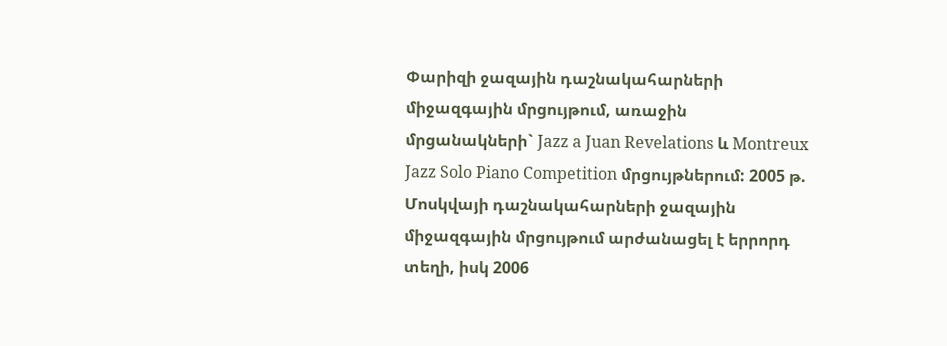Փարիզի ջազային դաշնակահարների միջազգային մրցույթում, առաջին մրցանակների` Jazz a Juan Revelations և Montreux Jazz Solo Piano Competition մրցույթներում: 2005 թ. Մոսկվայի դաշնակահարների ջազային միջազգային մրցույթում արժանացել է երրորդ տեղի, իսկ 2006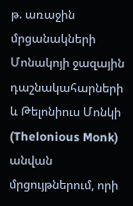թ. առաջին մրցանակների Մոնակոյի ջազային դաշնակահարների և Թելոնիուս Մոնկի (Thelonious Monk) անվան մրցույթներում, որի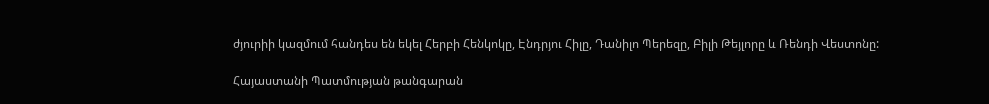ժյուրիի կազմում հանդես են եկել Հերբի Հենկոկը, Էնդրյու Հիլը, Դանիլո Պերեզը, Բիլի Թեյլորը և Ռենդի Վեստոնը:

Հայաստանի Պատմության թանգարան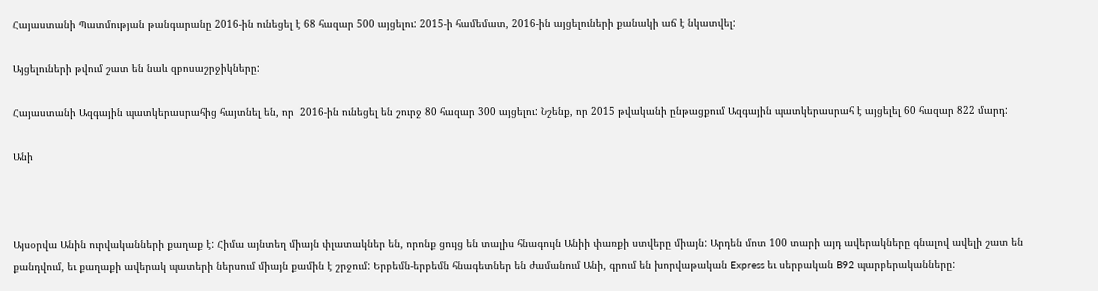Հայաստանի Պատմության թանգարանը 2016-ին ունեցել է 68 հազար 500 այցելու: 2015-ի համեմատ, 2016-ին այցելուների քանակի աճ է նկատվել:

Այցելուների թվում շատ են նաև զբոսաշրջիկները:

Հայաստանի Ազգային պատկերասրահից հայտնել են, որ  2016-ին ունեցել են շուրջ 80 հազար 300 այցելու: Նշենք, որ 2015 թվականի ընթացքում Ազգային պատկերասրահ է այցելել 60 հազար 822 մարդ:

Անի



Այսօրվա Անին ուրվականների քաղաք է: Հիմա այնտեղ միայն փլատակներ են, որոնք ցույց են տալիս հնագույն Անիի փառքի ստվերը միայն: Արդեն մոտ 100 տարի այդ ավերակները գնալով ավելի շատ են քանդվում, եւ քաղաքի ավերակ պատերի ներսում միայն քամին է շրջում: Երբեմն-երբեմն հնագետներ են ժամանում Անի, գրում են խորվաթական Express եւ սերբական B92 պարբերականները: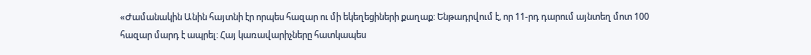«Ժամանակին Անին հայտնի էր որպես հազար ու մի եկեղեցիների քաղաք: Ենթադրվում է, որ 11-րդ դարում այնտեղ մոտ 100 հազար մարդ է ապրել: Հայ կառավարիչները հատկապես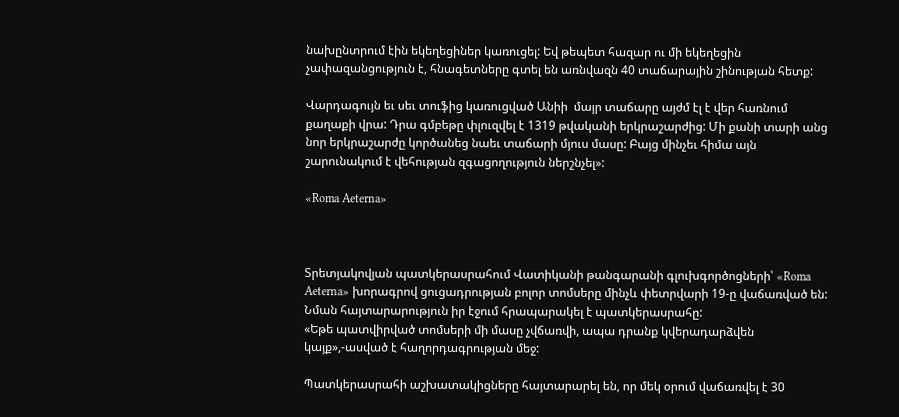նախընտրում էին եկեղեցիներ կառուցել: Եվ թեպետ հազար ու մի եկեղեցին չափազանցություն է, հնագետները գտել են առնվազն 40 տաճարային շինության հետք:

Վարդագույն եւ սեւ տուֆից կառուցված Անիի  մայր տաճարը այժմ էլ է վեր հառնում քաղաքի վրա: Դրա գմբեթը փլուզվել է 1319 թվականի երկրաշարժից: Մի քանի տարի անց նոր երկրաշարժը կործանեց նաեւ տաճարի մյուս մասը: Բայց մինչեւ հիմա այն շարունակում է վեհության զգացողություն ներշնչել»:

«Roma Aeterna»



Տրետյակովյան պատկերասրահում Վատիկանի թանգարանի գլուխգործոցների՝ «Roma Aeterna» խորագրով ցուցադրության բոլոր տոմսերը մինչև փետրվարի 19-ը վաճառված են: Նման հայտարարություն իր էջում հրապարակել է պատկերասրահը:
«Եթե պատվիրված տոմսերի մի մասը չվճառվի, ապա դրանք կվերադարձվեն կայք»,-ասված է հաղորդագրության մեջ:

Պատկերասրահի աշխատակիցները հայտարարել են, որ մեկ օրում վաճառվել է 30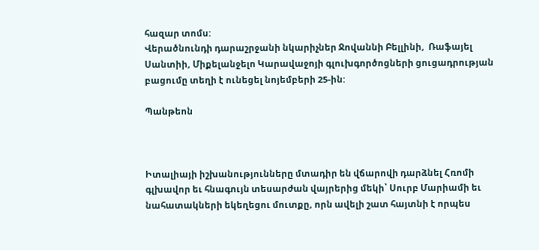հազար տոմս:
Վերածնունդի դարաշրջանի նկարիչներ Ջովաննի Բելլինի,  Ռաֆայել Սանտիի, Միքելանջելո Կարավաջոյի գլուխգործոցների ցուցադրության բացումը տեղի է ունեցել նոյեմբերի 25-ին:

Պանթեոն



Իտալիայի իշխանությունները մտադիր են վճարովի դարձնել Հռոմի գլխավոր եւ հնագույն տեսարժան վայրերից մեկի՝ Սուրբ Մարիամի եւ նահատակների եկեղեցու մուտքը, որն ավելի շատ հայտնի է որպես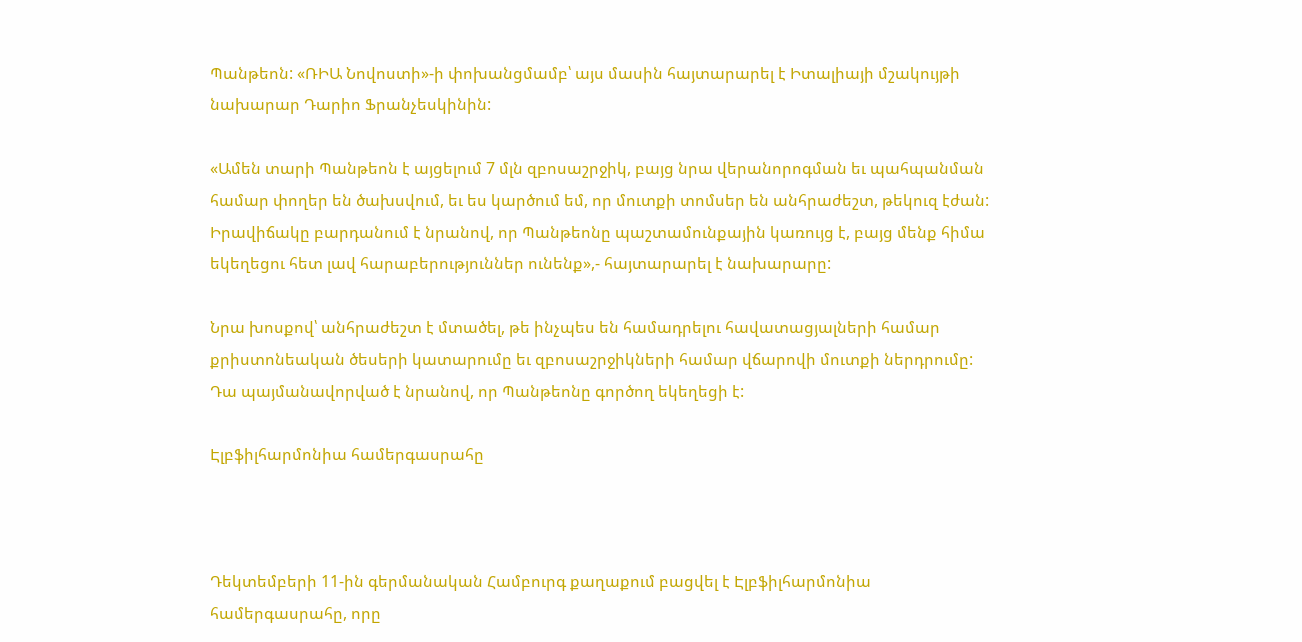Պանթեոն: «ՌԻԱ Նովոստի»-ի փոխանցմամբ՝ այս մասին հայտարարել է Իտալիայի մշակույթի նախարար Դարիո Ֆրանչեսկինին:

«Ամեն տարի Պանթեոն է այցելում 7 մլն զբոսաշրջիկ, բայց նրա վերանորոգման եւ պահպանման համար փողեր են ծախսվում, եւ ես կարծում եմ, որ մուտքի տոմսեր են անհրաժեշտ, թեկուզ էժան: Իրավիճակը բարդանում է նրանով, որ Պանթեոնը պաշտամունքային կառույց է, բայց մենք հիմա եկեղեցու հետ լավ հարաբերություններ ունենք»,- հայտարարել է նախարարը:

Նրա խոսքով՝ անհրաժեշտ է մտածել, թե ինչպես են համադրելու հավատացյալների համար քրիստոնեական ծեսերի կատարումը եւ զբոսաշրջիկների համար վճարովի մուտքի ներդրումը: Դա պայմանավորված է նրանով, որ Պանթեոնը գործող եկեղեցի է:

Էլբֆիլհարմոնիա համերգասրահը



Դեկտեմբերի 11-ին գերմանական Համբուրգ քաղաքում բացվել է Էլբֆիլհարմոնիա համերգասրահը, որը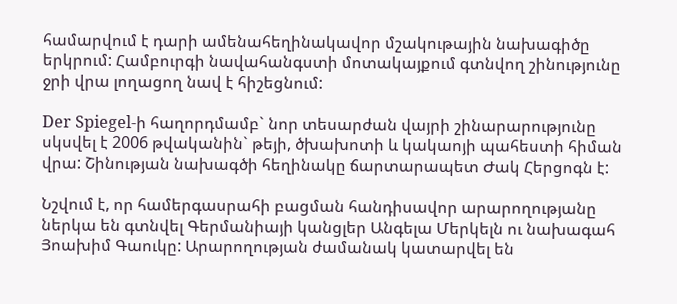համարվում է դարի ամենահեղինակավոր մշակութային նախագիծը երկրում: Համբուրգի նավահանգստի մոտակայքում գտնվող շինությունը ջրի վրա լողացող նավ է հիշեցնում:

Der Spiegel-ի հաղորդմամբ` նոր տեսարժան վայրի շինարարությունը սկսվել է 2006 թվականին` թեյի, ծխախոտի և կակաոյի պահեստի հիման վրա: Շինության նախագծի հեղինակը ճարտարապետ Ժակ Հերցոգն է:

Նշվում է, որ համերգասրահի բացման հանդիսավոր արարողությանը ներկա են գտնվել Գերմանիայի կանցլեր Անգելա Մերկելն ու նախագահ Յոախիմ Գաուկը: Արարողության ժամանակ կատարվել են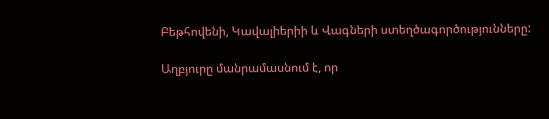Բեթհովենի, Կավալիերիի և Վագների ստեղծագործությունները:

Աղբյուրը մանրամասնում է, որ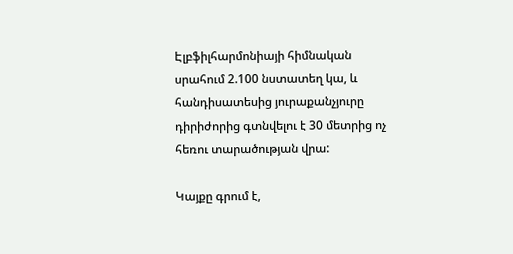Էլբֆիլհարմոնիայի հիմնական սրահում 2.100 նստատեղ կա, և հանդիսատեսից յուրաքանչյուրը դիրիժորից գտնվելու է 30 մետրից ոչ հեռու տարածության վրա:

Կայքը գրում է,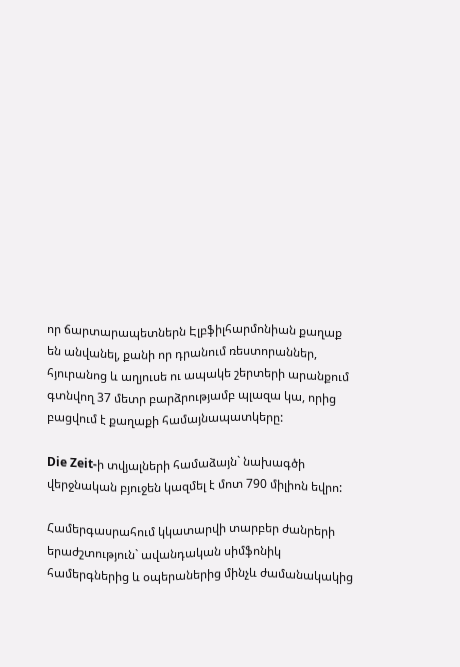որ ճարտարապետներն Էլբֆիլհարմոնիան քաղաք են անվանել, քանի որ դրանում ռեստորաններ, հյուրանոց և աղյուսե ու ապակե շերտերի արանքում գտնվող 37 մետր բարձրությամբ պլազա կա, որից բացվում է քաղաքի համայնապատկերը:

Die Zeit-ի տվյալների համաձայն` նախագծի վերջնական բյուջեն կազմել է մոտ 790 միլիոն եվրո:

Համերգասրահում կկատարվի տարբեր ժանրերի երաժշտություն` ավանդական սիմֆոնիկ համերգներից և օպերաներից մինչև ժամանակակից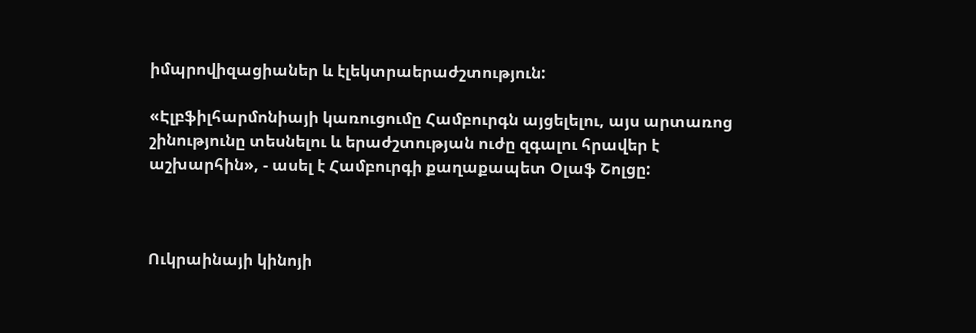իմպրովիզացիաներ և էլեկտրաերաժշտություն:

«Էլբֆիլհարմոնիայի կառուցումը Համբուրգն այցելելու, այս արտառոց շինությունը տեսնելու և երաժշտության ուժը զգալու հրավեր է աշխարհին», - ասել է Համբուրգի քաղաքապետ Օլաֆ Շոլցը:



Ուկրաինայի կինոյի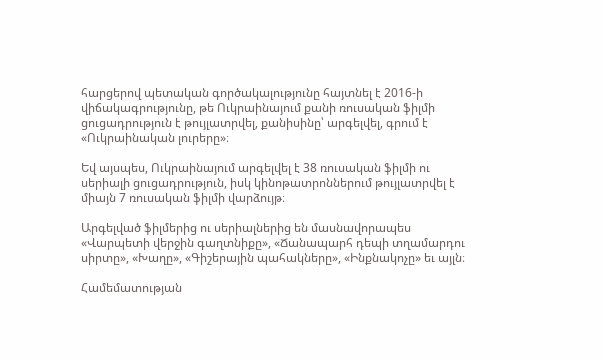հարցերով պետական գործակալությունը հայտնել է 2016-ի վիճակագրությունը, թե Ուկրաինայում քանի ռուսական ֆիլմի ցուցադրություն է թույլատրվել, քանիսինը՝ արգելվել, գրում է «Ուկրաինական լուրերը»։

Եվ այսպես, Ուկրաինայում արգելվել է 38 ռուսական ֆիլմի ու սերիալի ցուցադրություն, իսկ կինոթատրոններում թույլատրվել է միայն 7 ռուսական ֆիլմի վարձույթ։

Արգելված ֆիլմերից ու սերիալներից են մասնավորապես «Վարպետի վերջին գաղտնիքը», «Ճանապարհ դեպի տղամարդու սիրտը», «Խաղը», «Գիշերային պահակները», «Ինքնակոչը» եւ այլն։

Համեմատության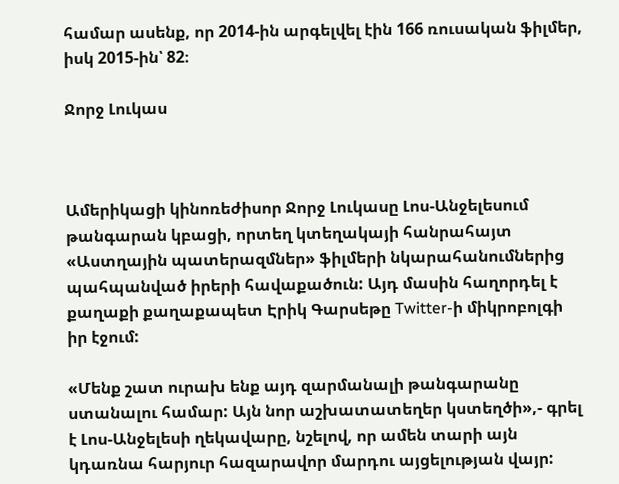համար ասենք, որ 2014-ին արգելվել էին 166 ռուսական ֆիլմեր, իսկ 2015-ին՝ 82։

Ջորջ Լուկաս



Ամերիկացի կինոռեժիսոր Ջորջ Լուկասը Լոս-Անջելեսում թանգարան կբացի, որտեղ կտեղակայի հանրահայտ «Աստղային պատերազմներ» ֆիլմերի նկարահանումներից պահպանված իրերի հավաքածուն: Այդ մասին հաղորդել է քաղաքի քաղաքապետ Էրիկ Գարսեթը Twitter-ի միկրոբոլգի իր էջում:

«Մենք շատ ուրախ ենք այդ զարմանալի թանգարանը ստանալու համար: Այն նոր աշխատատեղեր կստեղծի»,- գրել է Լոս-Անջելեսի ղեկավարը, նշելով, որ ամեն տարի այն կդառնա հարյուր հազարավոր մարդու այցելության վայր: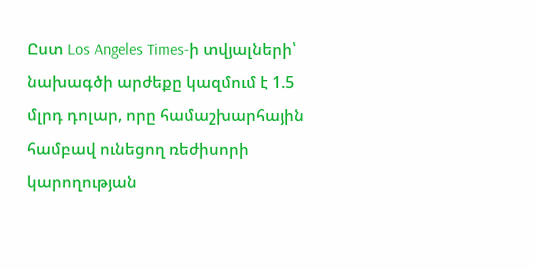Ըստ Los Angeles Times-ի տվյալների՝ նախագծի արժեքը կազմում է 1.5 մլրդ դոլար, որը համաշխարհային համբավ ունեցող ռեժիսորի կարողության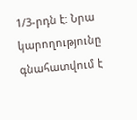1/3-րդն է: Նրա կարողությունը գնահատվում է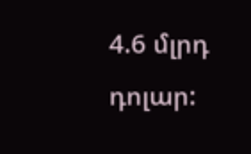4.6 մլրդ դոլար: